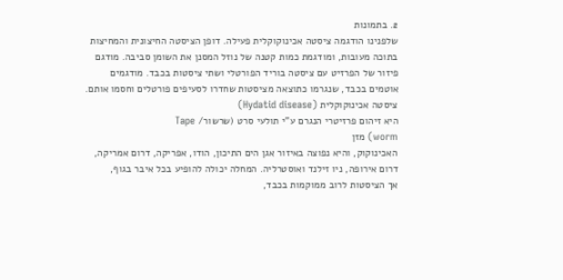2. בתמונות
שלפנינו הודגמה ציסטה אכינוקוקלית פעילה. דופן הציסטה החיצונית והמחיצות
בתוכה מעובות, ומודגמת כמות קטנה של נוזל המסנן את השומן סביבה. מודגם
פיזור של הפרזיט עם ציסטה בוריד הפורטלי ושתי ציסטות בכבד. מודגמים
אוטמים בכבד, שנגרמו כתוצאה מציסטות שחדרו לסעיפים פורטלים וחסמו אותם.
ציסטה אכינוקוקלית (Hydatid disease)
היא זיהום פרזיטרי הנגרם ע"י תולעי סרט (שרשור/ Tape
worm) מזן
האכינוקוק, והיא נפוצה באיזור אגן הים התיכון, הודו, אפריקה, דרום אמריקה,
דרום אירופה, ניו זילנד ואוסטרליה. המחלה יכולה להופיע בכל איבר בגוף,
אך הציסטות לרוב ממוקמות בכבד,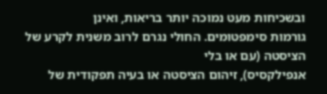ובשכיחות מעט נמוכה יותר בריאות, ואינן
גורמות סימפטומים. החולי נגרם לרוב משנית לקרע של הציסטה (עם או בלי
אנפילקסיס), זיהום הציסטה או בעיה תפקודית של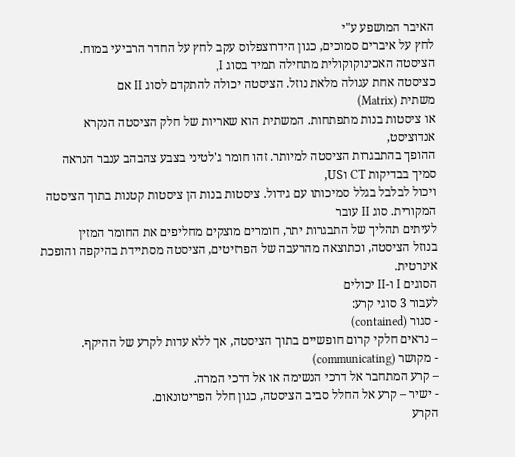האיבר המושפע ע"י
לחץ על איברים סמוכים, כגון הידרוצפלוס עקב לחץ על החדר הרביעי במוח.
הציסטה האכינוקוקולית מתחילה תמיד בסוג I,
כציסטה אחת עגולה מלאת נוזל. הציסטה יכולה להתקדם לסוג II אם
משתית (Matrix)
או ציסטות בנות מתפתחות. המשתית הוא שאריות של חלק הציסטה הנקרא אנדוציסט,
ההופך בהתבגרות הציסטה למיותר. זהו חומר ג'לטיני בצבע צהבהב ענבר הנראה
סמיך בבדיקות CT וUS,
ויכול לבלבל בגלל סמיכותו עם גידול. ציסטות בנות הן ציסטות קטנות בתוך הציסטה
המקורית. סוג II עובר
לעיתים תהליך של התבגרות יתר, חומרים מוצקים מחליפים את החומר המזין
בנוזל הציסטה, וכתוצאה מהרעבה של הפרזיטים, הציסטה מסתיידת בהיקפה והופכת
אינרטית.
הסוגים I ו-II יכולים
לעבור 3 סוגי קרע:
- סגור (contained)
– נראים חלקי קרום חופשיים בתוך הציסטה, אך ללא עדות לקרע של ההיקף.
- מקושר (communicating)
– קרע המתחבר אל דרכי הנשימה או אל דרכי המרה.
- ישיר – קרע אל החלל סביב הציסטה, כגון חלל הפריטונאום.
הקרע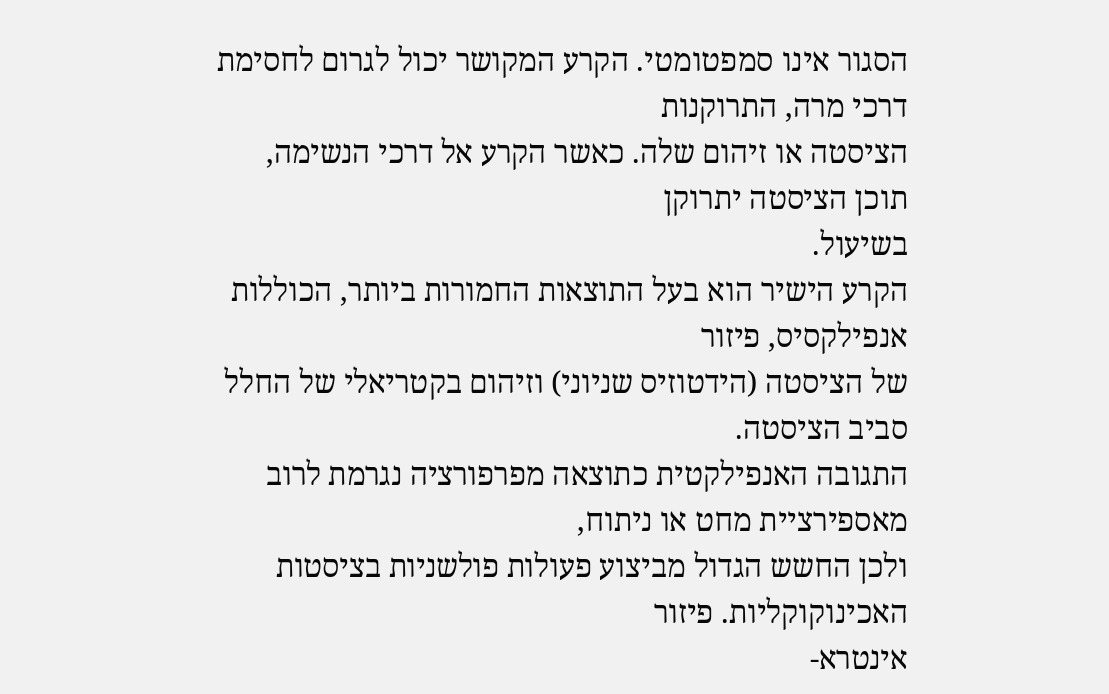הסגור אינו סמפטומטי. הקרע המקושר יכול לגרום לחסימת דרכי מרה, התרוקנות
הציסטה או זיהום שלה. כאשר הקרע אל דרכי הנשימה, תוכן הציסטה יתרוקן
בשיעול.
הקרע הישיר הוא בעל התוצאות החמורות ביותר, הכוללות אנפילקסיס, פיזור
של הציסטה (הידטוזיס שניוני) וזיהום בקטריאלי של החלל סביב הציסטה.
התגובה האנפילקטית כתוצאה מפרפורציה נגרמת לרוב מאספירציית מחט או ניתוח,
ולכן החשש הגדול מביצוע פעולות פולשניות בציסטות האכינוקוקליות. פיזור
אינטרא-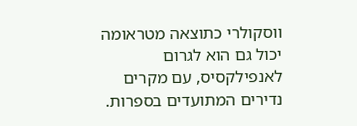ווסקולרי כתוצאה מטראומה יכול גם הוא לגרום לאנפילקסיס, עם מקרים
נדירים המתועדים בספרות.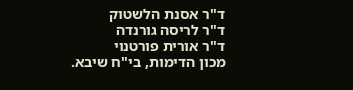ד"ר אסנת הלשטוק
ד"ר לריסה גורנדה
ד"ר אורית פורטנוי
מכון הדימות, בי"ח שיבא.